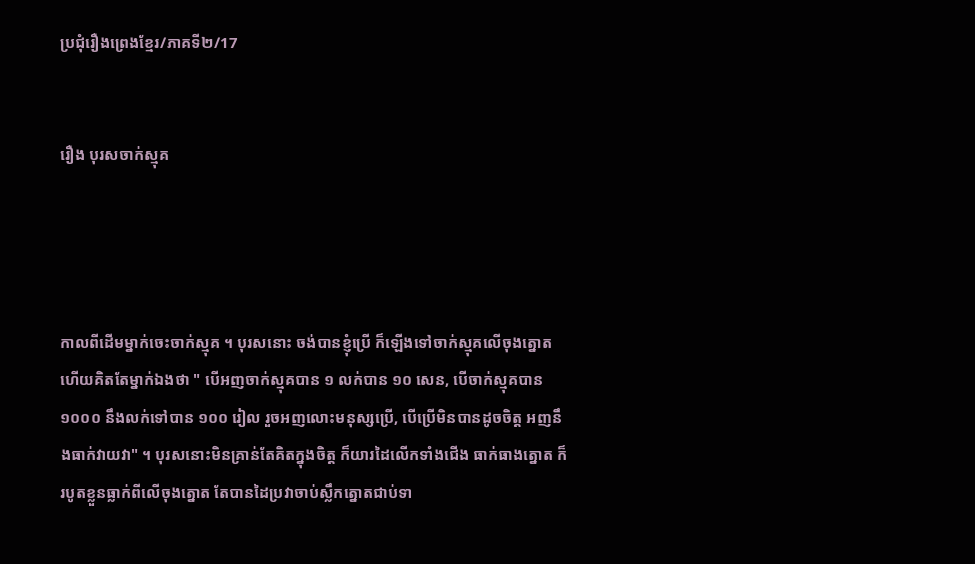ប្រជុំរឿងព្រេងខ្មែរ/ភាគទី២/17


រឿង បុរសចាក់ស្មុគ




កាលពីដើមម្នាក់ចេះចាក់ស្មុគ ។ បុរសនោះ ចង់បានខ្ញុំប្រើ ក៏ឡើងទៅចាក់ស្មុគលើចុងត្នោត ហើយគិតតែម្នាក់ឯងថា " បើអញចាក់ស្មុគបាន ១ លក់បាន ១០ សេន, បើចាក់ស្មុគបាន ១០០០ នឹងលក់ទៅបាន ១០០ រៀល រួចអញលោះមនុស្សប្រើ, បើប្រើមិនបានដូចចិត្ត អញនឹងធាក់វាយវា" ។ បុរសនោះមិនគ្រាន់តែគិតក្នុងចិត្ត ក៏យារដៃលើកទាំងជើង ធាក់ធាងត្នោត ក៏របូតខ្លួនធ្លាក់ពីលើចុងត្នោត តែបានដៃប្រវាចាប់ស្លឹកត្នោតជាប់ទា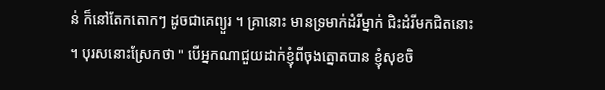ន់ ក៏នៅតែកតោកៗ ដូចជាគេព្យួរ ។ គ្រានោះ មានទ្រមាក់ដំរីម្នាក់ ជិះដំរីមកជិតនោះ ។ បុរសនោះស្រែកថា " បើអ្នកណាជួយដាក់ខ្ញុំពីចុងត្នោតបាន ខ្ញុំសុខចិ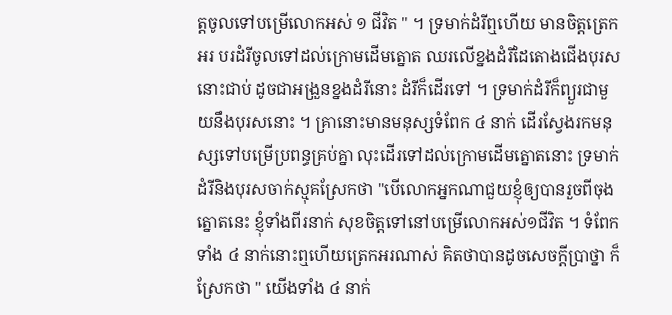ត្តចូលទៅបម្រើលោកអស់ ១ ជីវិត " ។ ទ្រមាក់ដំរីឮហើយ មានចិត្តត្រេកអរ បរដំរីចូលទៅដល់ក្រោមដើមត្នោត ឈរលើខ្នងដំរីដៃតោងជើងបុរសនោះជាប់ ដូចជាអង្រួនខ្នងដំរីនោះ ដំរីក៏ដើរទៅ ។ ទ្រមាក់ដំរីក៏ព្យួរជាមួយនឹងបុរសនោះ ។ គ្រានោះមានមនុស្សទំពែក ៤ នាក់ ដើរស្វែងរកមនុស្សទៅបម្រើប្រពន្ធគ្រប់គ្នា លុះដើរទៅដល់ក្រោមដើមត្នោតនោះ ទ្រមាក់ដំរីនិងបុរសចាក់ស្មុគស្រែកថា "បើលោកអ្នកណាជួយខ្ញុំឲ្យបានរួចពីចុងត្នោតនេះ ខ្ញុំទាំងពីរនាក់ សុខចិត្តទៅនៅបម្រើលោកអស់១ជីវិត ។ ទំពែកទាំង ៤ នាក់នោះឮហើយត្រេកអរណាស់ គិតថាបានដូចសេចក្ដីប្រាថ្នា ក៏ស្រែកថា " យើងទាំង ៤ នាក់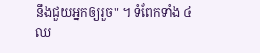នឹងជួយអ្នកឲ្យរួច" ។ ទំពែកទាំង ៤ ឈ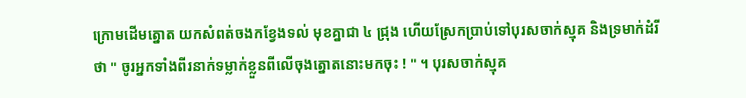ក្រោមដើមត្នោត យកសំពត់ចងកខ្វែងទល់ មុខគ្នាជា ៤ ជ្រុង ហើយស្រែកប្រាប់ទៅបុរសចាក់ស្មុគ និងទ្រមាក់ដំរីថា " ចូរអ្នកទាំងពីរនាក់ទម្លាក់ខ្លួនពីលើចុងត្នោតនោះមកចុះ ! " ។ បុរសចាក់ស្មុគ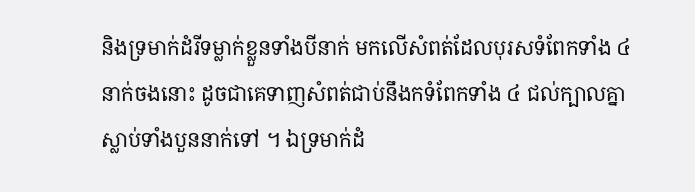និងទ្រមាក់ដំរីទម្លាក់ខ្លួនទាំងបីនាក់ មកលើសំពត់ដែលបុរសទំពែកទាំង ៤ នាក់ចងនោះ ដូចជាគេទាញសំពត់ជាប់នឹងកទំពែកទាំង ៤ ជល់ក្បាលគ្នាស្លាប់ទាំងបួននាក់ទៅ ។ ឯទ្រមាក់ដំ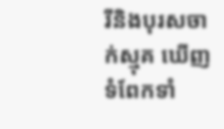រីនិងបុរសចាក់ស្មុគ ឃើញទំពែកទាំ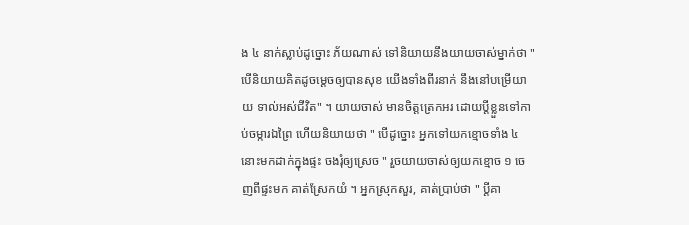ង ៤ នាក់ស្លាប់ដូច្នោះ ភ័យណាស់ ទៅនិយាយនឹងយាយចាស់ម្នាក់ថា "បើនិយាយគិតដូចម្ដេចឲ្យបានសុខ យើងទាំងពីរនាក់ នឹងនៅបម្រើយាយ ទាល់អស់ជីវិត" ។ យាយចាស់ មានចិត្តត្រេកអរ ដោយប្ដីខ្លួនទៅកាប់ចម្ការឯព្រៃ ហើយនិយាយថា " បើដូច្នោះ អ្នកទៅយកខ្មោចទាំង ៤ នោះមកដាក់ក្នុងផ្ទះ ចងរុំឲ្យស្រេច " រួចយាយចាស់ឲ្យយកខ្មោច ១ ចេញពីផ្ទះមក គាត់ស្រែកយំ ។ អ្នកស្រុកសួរ, គាត់ប្រាប់ថា " ប្ដីគា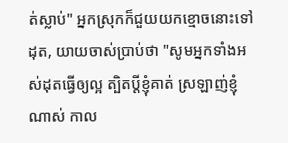ត់ស្លាប់" អ្នកស្រុកក៏ជួយយកខ្មោចនោះទៅដុត, យាយចាស់ប្រាប់ថា "សូមអ្នកទាំងអស់ដុតធ្វើឲ្យល្អ ត្បិតប្ដីខ្ញុំគាត់ ស្រឡាញ់ខ្ញុំណាស់ កាល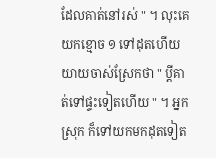ដែលគាត់នៅរស់ " ។ លុះគេយកខ្មោច ១ ទៅដុតហើយយាយចាស់ស្រែកថា " ប្ដីគាត់ទៅផ្ទះទៀតហើយ " ។ អ្នកស្រុក ក៏ទៅយកមកដុតទៀត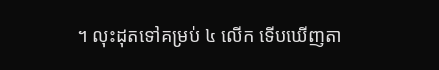។ លុះដុតទៅគម្រប់ ៤ លើក ទើបឃើញតា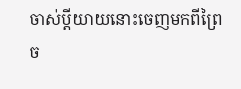ចាស់ប្ដីយាយនោះចេញមកពីព្រៃច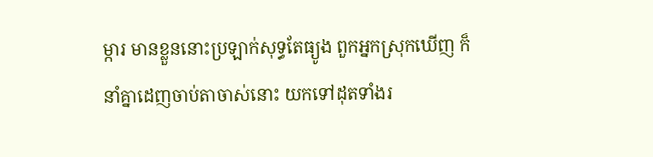ម្ការ មានខ្លួននោះប្រឡាក់សុទ្ធតែធ្យូង ពួកអ្នកស្រុកឃើញ ក៏នាំគ្នាដេញចាប់តាចាស់នោះ យកទៅដុតទាំងរ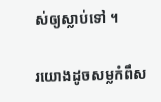ស់ឲ្យស្លាប់ទៅ ។

រយោងដូចសម្លកំពឹស